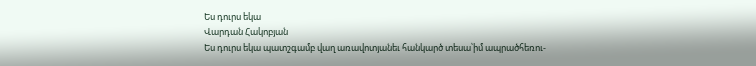Ես դուրս եկա
Վարդան Հակոբյան
Ես դուրս եկա պատշգամբ վաղ առավոտյանեւ հանկարծ տեսա՝իմ ապրածհեռու-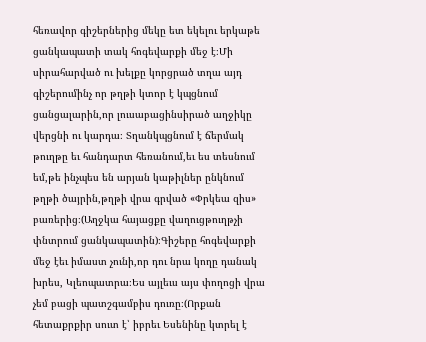հեռավոր գիշերներից մեկը ետ եկելու երկաթե ցանկապատի տակ հոգեվարքի մեջ է։Մի սիրահարված ու խելքը կորցրած տղա այդ գիշերումինչ որ թղթի կտոր է կպցնում ցանցալարին,որ լուսաբացինսիրած աղջիկը վերցնի ու կարդա։ Տղանկպցնում է ճերմակ թուղթը եւ հանդարտ հեռանում,եւ ես տեսնում եմ,թե ինչպես են արյան կաթիլներ ընկնում թղթի ծայրին,թղթի վրա գրված «Փրկեա զիս» բառերից։(Աղջկա հայացքը վաղուցթուղթչի փնտրում ցանկապատին)։Գիշերը հոգեվարքի մեջ էեւ իմաստ չունի,որ դու նրա կողը դանակ խրես, Կլեոպատրա։Ես այլեւս այս փողոցի վրա չեմ բացի պատշգամբիս դուռը։(Որքան հետաքրքիր սուտ է՝ իբրեւ Եսենինը կտրել է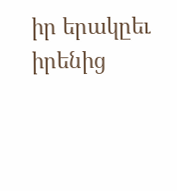իր երակըեւ իրենից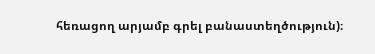հեռացող արյամբ գրել բանաստեղծություն)։